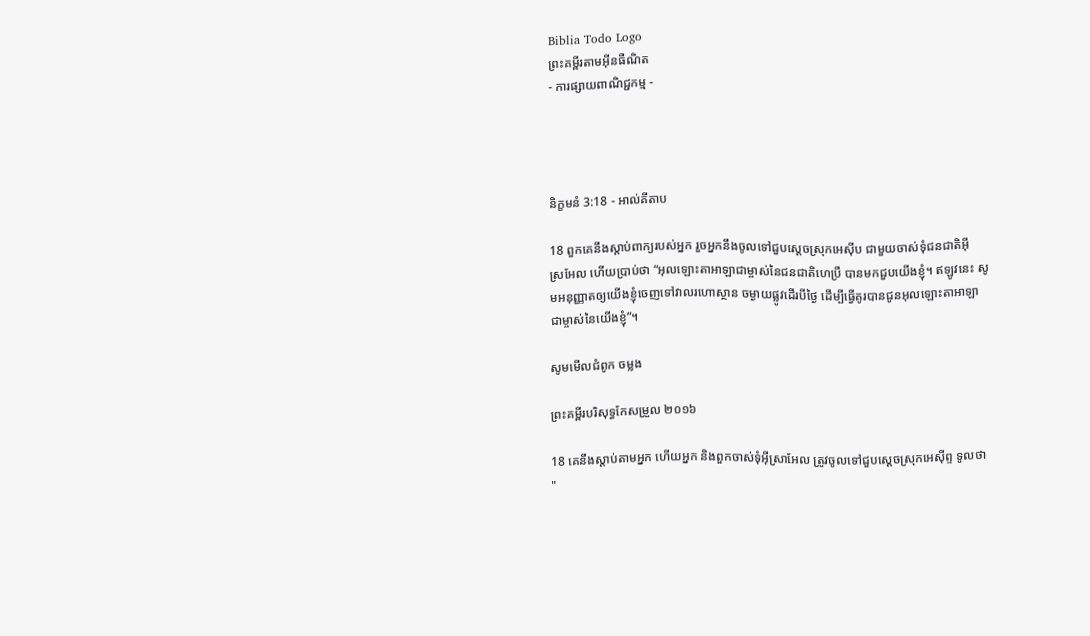Biblia Todo Logo
ព្រះគម្ពីរតាមអ៊ីនធឺណិត
- ការផ្សាយពាណិជ្ជកម្ម -




និក្ខមនំ 3:18 - អាល់គីតាប

18 ពួកគេនឹងស្តាប់ពាក្យរបស់អ្នក រួចអ្នកនឹងចូលទៅជួបស្តេចស្រុកអេស៊ីប ជាមួយចាស់ទុំជន‌ជាតិអ៊ីស្រ‌អែល ហើយប្រាប់ថា “អុលឡោះ‌តាអាឡាជាម្ចាស់នៃជន‌ជាតិហេប្រឺ បានមកជួបយើងខ្ញុំ។ ឥឡូវនេះ សូមអនុ‌ញ្ញាតឲ្យយើងខ្ញុំចេញទៅវាលរហោ‌ស្ថាន ចម្ងាយផ្លូវដើរបីថ្ងៃ ដើម្បីធ្វើគូរបានជូនអុលឡោះ‌តាអាឡា ជាម្ចាស់នៃយើងខ្ញុំ”។

សូមមើលជំពូក ចម្លង

ព្រះគម្ពីរបរិសុទ្ធកែសម្រួល ២០១៦

18 គេនឹងស្តាប់តាមអ្នក ហើយអ្នក និងពួកចាស់ទុំអ៊ីស្រា‌អែល ត្រូវចូលទៅជួបស្តេចស្រុកអេស៊ីព្ទ ទូលថា "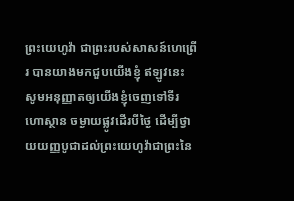ព្រះ‌យេហូវ៉ា ជាព្រះរបស់សាសន៍ហេព្រើរ បានយាងមកជួបយើងខ្ញុំ ឥឡូវនេះ សូមអនុញ្ញាតឲ្យយើងខ្ញុំចេញទៅទីរហោ‌ស្ថាន ចម្ងាយផ្លូវដើរបីថ្ងៃ ដើម្បីថ្វាយយញ្ញ‌បូជាដល់ព្រះ‌យេហូវ៉ាជាព្រះនៃ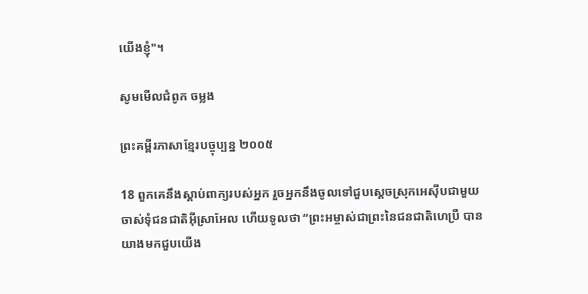យើងខ្ញុំ"។

សូមមើលជំពូក ចម្លង

ព្រះគម្ពីរភាសាខ្មែរបច្ចុប្បន្ន ២០០៥

18 ពួកគេនឹងស្ដាប់ពាក្យរបស់អ្នក រួចអ្នកនឹងចូលទៅជួបស្ដេចស្រុកអេស៊ីបជាមួយចាស់ទុំជន‌ជាតិអ៊ីស្រា‌អែល ហើយទូលថា “ព្រះ‌អម្ចាស់ជាព្រះនៃជន‌ជាតិហេប្រឺ បានយាងមកជួបយើង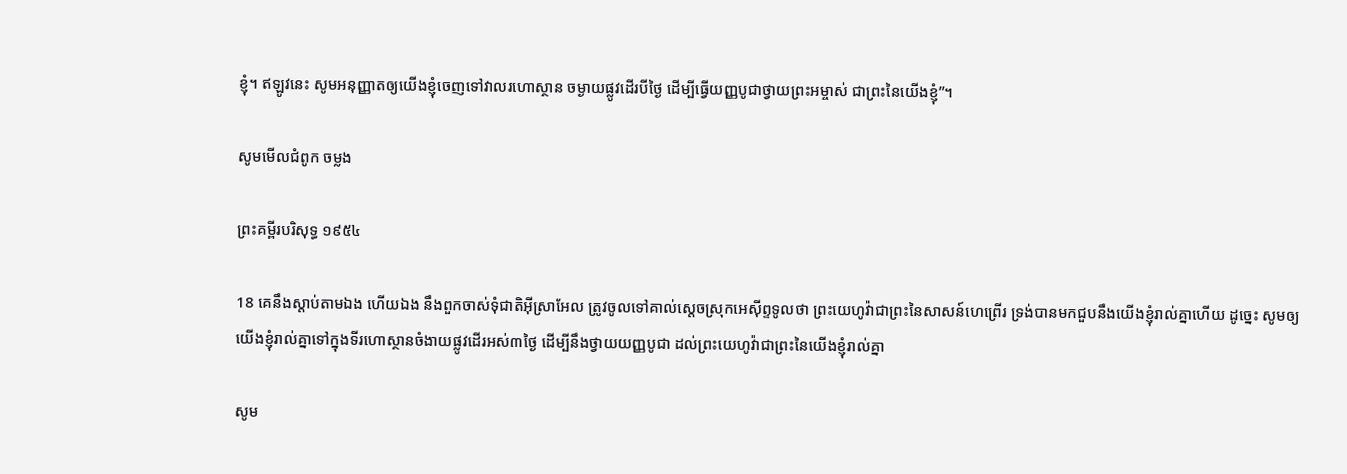ខ្ញុំ។ ឥឡូវនេះ សូមអនុញ្ញាតឲ្យយើងខ្ញុំចេញទៅវាលរហោ‌ស្ថាន ចម្ងាយផ្លូវដើរបីថ្ងៃ ដើម្បីធ្វើយញ្ញ‌បូជាថ្វាយព្រះ‌អម្ចាស់ ជាព្រះនៃយើងខ្ញុំ”។

សូមមើលជំពូក ចម្លង

ព្រះគម្ពីរបរិសុទ្ធ ១៩៥៤

18 គេនឹងស្តាប់តាមឯង ហើយឯង នឹងពួកចាស់‌ទុំជាតិអ៊ីស្រាអែល ត្រូវចូលទៅគាល់ស្តេចស្រុកអេស៊ីព្ទទូលថា ព្រះ‌យេហូវ៉ាជាព្រះនៃសាសន៍ហេព្រើរ ទ្រង់បានមកជួបនឹងយើងខ្ញុំរាល់គ្នាហើយ ដូច្នេះ សូមឲ្យយើងខ្ញុំរាល់គ្នាទៅក្នុងទីរហោ‌ស្ថានចំងាយផ្លូវដើរអស់៣ថ្ងៃ ដើម្បីនឹងថ្វាយយញ្ញ‌បូជា ដល់ព្រះ‌យេហូវ៉ាជាព្រះនៃយើងខ្ញុំរាល់គ្នា

សូម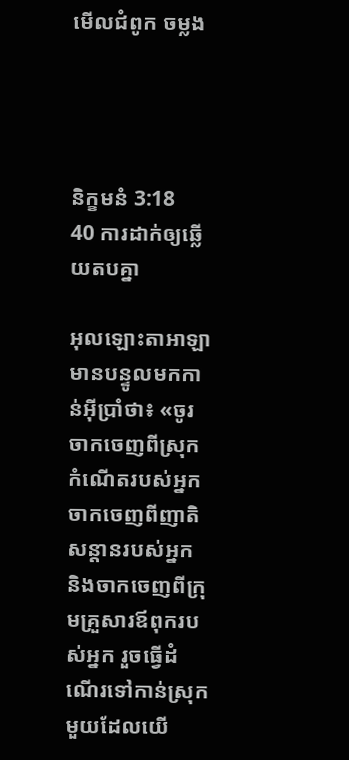មើលជំពូក ចម្លង




និក្ខមនំ 3:18
40 ការដាក់ឲ្យឆ្លើយតបគ្នា

អុលឡោះ‌តាអាឡាមានបន្ទូលមកកាន់អ៊ីប្រាំថា៖ «ចូរចាកចេញពីស្រុកកំណើតរបស់អ្នក ចាកចេញពីញាតិសន្តានរបស់អ្នក និងចាកចេញពីក្រុមគ្រួសារឪពុករបស់អ្នក រួចធ្វើដំណើរទៅកាន់ស្រុកមួយដែលយើ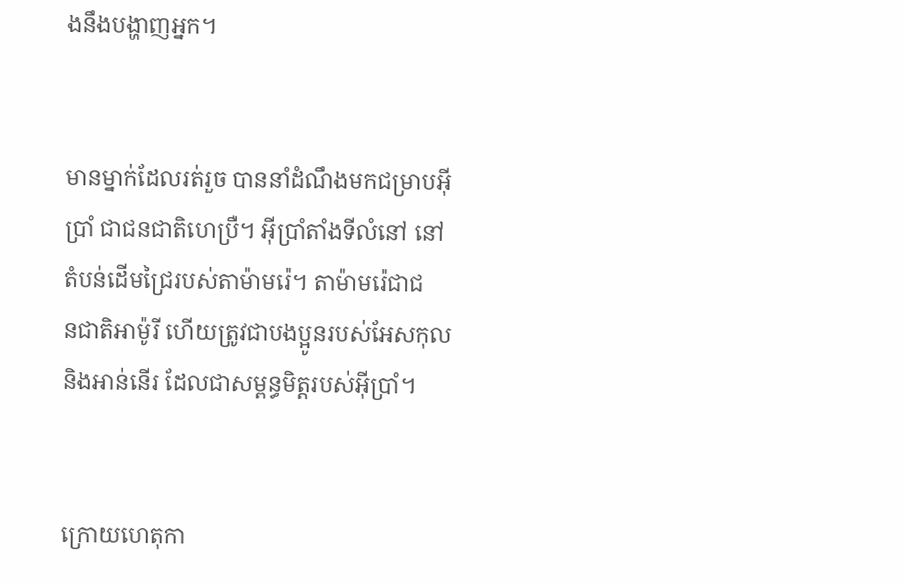ងនឹងបង្ហាញអ្នក។


មានម្នាក់ដែលរត់រួច បាននាំដំណឹងមកជម្រាបអ៊ីប្រាំ ជាជន‌ជាតិហេប្រឺ។ អ៊ីប្រាំតាំងទីលំនៅ នៅតំបន់ដើមជ្រៃរបស់តាម៉ាមរ៉េ។ តាម៉ាមរ៉េជាជន‌ជាតិអាម៉ូរី ហើយត្រូវជាបង‌ប្អូនរបស់អែសកុល និងអាន់នើរ ដែលជាសម្ពន្ធ‌មិត្តរបស់អ៊ីប្រាំ។


ក្រោយហេតុ‌កា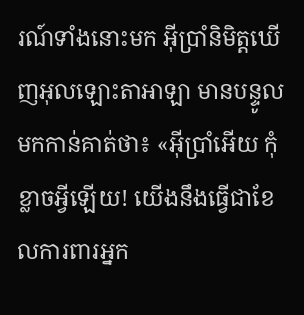រណ៍ទាំងនោះមក អ៊ីប្រាំនិមិត្តឃើញអុលឡោះ‌តាអាឡា មានបន្ទូលមកកាន់គាត់ថា៖ «អ៊ីប្រាំអើយ កុំខ្លាចអ្វីឡើយ! យើងនឹងធ្វើជាខែលការ‌ពារអ្នក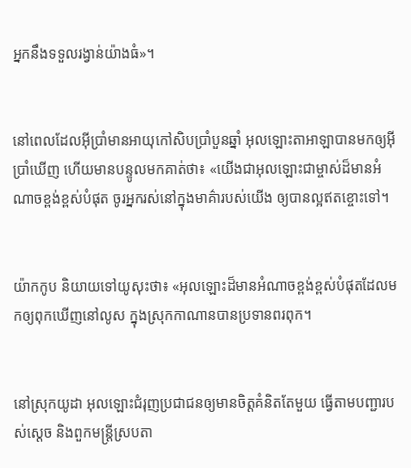អ្នកនឹងទទួលរង្វាន់យ៉ាងធំ»។


នៅពេលដែលអ៊ីប្រាំមានអាយុកៅ‌សិបប្រាំបួនឆ្នាំ អុលឡោះ‌តាអាឡាបានមកឲ្យអ៊ីប្រាំឃើញ ហើយមានបន្ទូលមកគាត់ថា៖ «យើងជាអុលឡោះជាម្ចាស់ដ៏មានអំណាចខ្ពង់‌ខ្ពស់បំផុត ចូរអ្នករស់នៅក្នុងមាគ៌ារបស់យើង ឲ្យបានល្អឥតខ្ចោះទៅ។


យ៉ាកកូប និយាយទៅយូសុះថា៖ «អុលឡោះដ៏មានអំណាចខ្ពង់ខ្ពស់បំផុតដែលមកឲ្យពុកឃើញនៅលូស ក្នុងស្រុកកាណានបានប្រទានពរពុក។


នៅស្រុកយូដា អុលឡោះជំរុញប្រជា‌ជនឲ្យមានចិត្តគំនិតតែមួយ ធ្វើតាមបញ្ជារបស់ស្តេច និងពួកមន្ត្រីស្របតា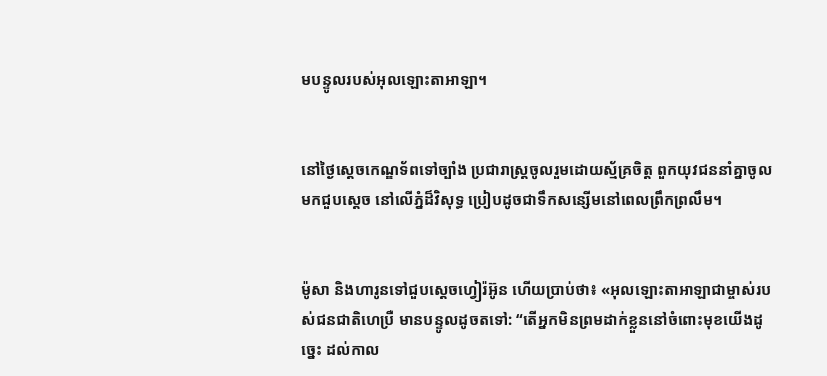មបន្ទូលរបស់អុលឡោះ‌តាអាឡា។


នៅថ្ងៃស្តេចកេណ្ឌទ័ពទៅច្បាំង ប្រជា‌រាស្ត្រចូលរួមដោយស្ម័គ្រចិត្ត ពួកយុវជននាំគ្នាចូលមកជួបស្តេច នៅលើភ្នំដ៏‌វិសុទ្ធ ប្រៀបដូចជាទឹកសន្សើមនៅពេលព្រឹកព្រលឹម។


ម៉ូសា និងហារូនទៅជួបស្តេចហ្វៀរ៉អ៊ូន ហើយប្រាប់ថា៖ «អុលឡោះ‌តាអាឡាជាម្ចាស់របស់ជន‌ជាតិហេប្រឺ មានបន្ទូលដូចតទៅ: “តើអ្នកមិនព្រមដាក់ខ្លួននៅចំពោះមុខយើងដូច្នេះ ដល់កាល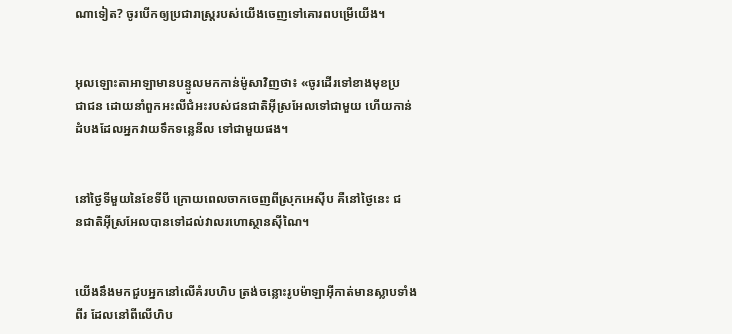ណាទៀត? ចូរបើកឲ្យប្រជា‌រាស្ត្ររបស់យើងចេញទៅគោរពបម្រើយើង។


អុលឡោះ‌តាអាឡាមានបន្ទូលមកកាន់ម៉ូសាវិញថា៖ «ចូរដើរទៅខាងមុខប្រជា‌ជន ដោយនាំពួកអះលី‌ជំអះរបស់ជន‌ជាតិអ៊ីស្រ‌អែលទៅជាមួយ ហើយកាន់ដំបងដែលអ្នកវាយទឹកទន្លេនីល ទៅជាមួយផង។


នៅថ្ងៃទីមួយនៃខែទីបី ក្រោយពេលចាកចេញពីស្រុកអេស៊ីប គឺនៅថ្ងៃនេះ ជន‌ជាតិអ៊ីស្រ‌អែលបានទៅដល់វាលរហោ‌ស្ថានស៊ីណៃ។


យើងនឹងមកជួបអ្នកនៅលើគំរបហិប ត្រង់ចន្លោះរូបម៉ាឡា‌អ៊ីកាត់មានស្លាបទាំងពីរ ដែលនៅពីលើហិប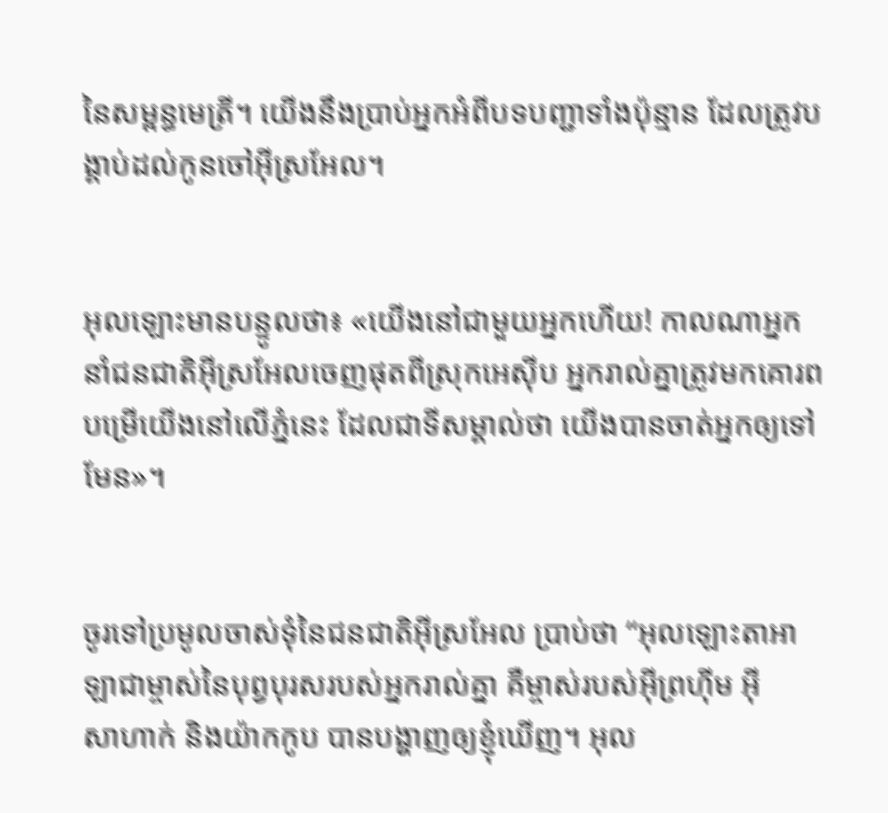នៃសម្ពន្ធ‌មេត្រី។ យើងនឹងប្រាប់អ្នកអំពីបទបញ្ជាទាំងប៉ុន្មាន ដែលត្រូវបង្គាប់ដល់កូនចៅអ៊ីស្រ‌អែល។


អុលឡោះមានបន្ទូលថា៖ «យើងនៅជាមួយអ្នកហើយ! កាលណាអ្នកនាំជន‌ជាតិអ៊ីស្រ‌អែលចេញផុតពីស្រុកអេស៊ីប អ្នករាល់គ្នាត្រូវមកគោរពបម្រើយើងនៅលើភ្នំនេះ ដែលជាទីសម្គាល់ថា យើងបានចាត់អ្នកឲ្យទៅមែន»។


ចូរទៅប្រមូលចាស់ទុំនៃជន‌ជាតិអ៊ីស្រ‌អែល ប្រាប់ថា “អុលឡោះ‌តាអាឡាជាម្ចាស់នៃបុព្វ‌បុរសរបស់អ្នករាល់គ្នា គឺម្ចាស់របស់អ៊ីព្រហ៊ីម អ៊ីសា‌ហាក់ និងយ៉ាកកូប បានបង្ហាញឲ្យខ្ញុំឃើញ។ អុល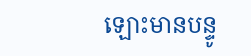ឡោះមានបន្ទូ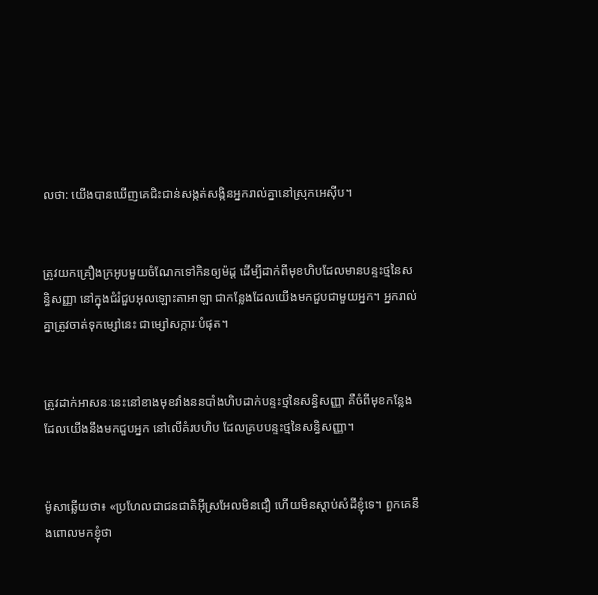លថា: យើងបានឃើញគេជិះជាន់សង្កត់សង្កិនអ្នករាល់គ្នានៅស្រុកអេស៊ីប។


ត្រូវយកគ្រឿងក្រអូបមួយចំណែកទៅកិនឲ្យម៉ដ្ត ដើម្បីដាក់ពីមុខហិបដែលមានបន្ទះថ្មនៃសន្ធិ‌សញ្ញា នៅក្នុងជំរំជួបអុលឡោះ‌តាអាឡា ជាកន្លែងដែលយើងមកជួបជាមួយអ្នក។ អ្នករាល់គ្នាត្រូវចាត់ទុកម្សៅនេះ ជាម្សៅសក្ការៈបំផុត។


ត្រូវដាក់អាសនៈនេះនៅខាងមុខវាំងននបាំងហិបដាក់បន្ទះថ្មនៃសន្ធិ‌សញ្ញា គឺចំពីមុខកន្លែងដែលយើងនឹងមកជួបអ្នក នៅលើគំរបហិប ដែលគ្របបន្ទះថ្មនៃសន្ធិ‌សញ្ញា។


ម៉ូសាឆ្លើយថា៖ «ប្រហែលជាជន‌ជាតិអ៊ីស្រ‌អែលមិនជឿ ហើយមិនស្តាប់សំដីខ្ញុំទេ។ ពួកគេនឹងពោលមកខ្ញុំថា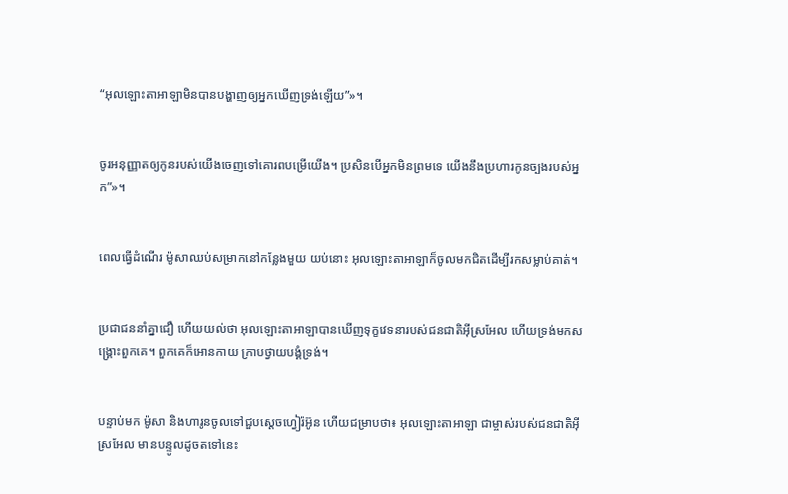“អុលឡោះ‌តាអាឡាមិនបានបង្ហាញឲ្យអ្នកឃើញទ្រង់ឡើយ”»។


ចូរអនុ‌ញ្ញាតឲ្យកូនរបស់យើងចេញទៅគោរពបម្រើយើង។ ប្រសិនបើអ្នកមិនព្រមទេ យើងនឹងប្រហារកូនច្បងរបស់អ្នក”»។


ពេលធ្វើដំណើរ ម៉ូសាឈប់សម្រាកនៅកន្លែងមួយ យប់នោះ អុលឡោះ‌តាអាឡាក៏ចូលមកជិតដើម្បីរកសម្លាប់គាត់។


ប្រជា‌ជននាំគ្នាជឿ ហើយយល់ថា អុលឡោះ‌តាអាឡាបានឃើញទុក្ខវេទនារបស់ជន‌ជាតិអ៊ីស្រ‌អែល ហើយទ្រង់មកសង្គ្រោះពួកគេ។ ពួកគេក៏អោនកាយ ក្រាបថ្វាយ‌បង្គំទ្រង់។


បន្ទាប់មក ម៉ូសា និងហារូនចូលទៅជួបស្តេចហ្វៀរ៉អ៊ូន ហើយជម្រាបថា៖ អុលឡោះ‌តាអាឡា ជាម្ចាស់របស់ជន‌ជាតិអ៊ីស្រ‌អែល មានបន្ទូលដូចតទៅនេះ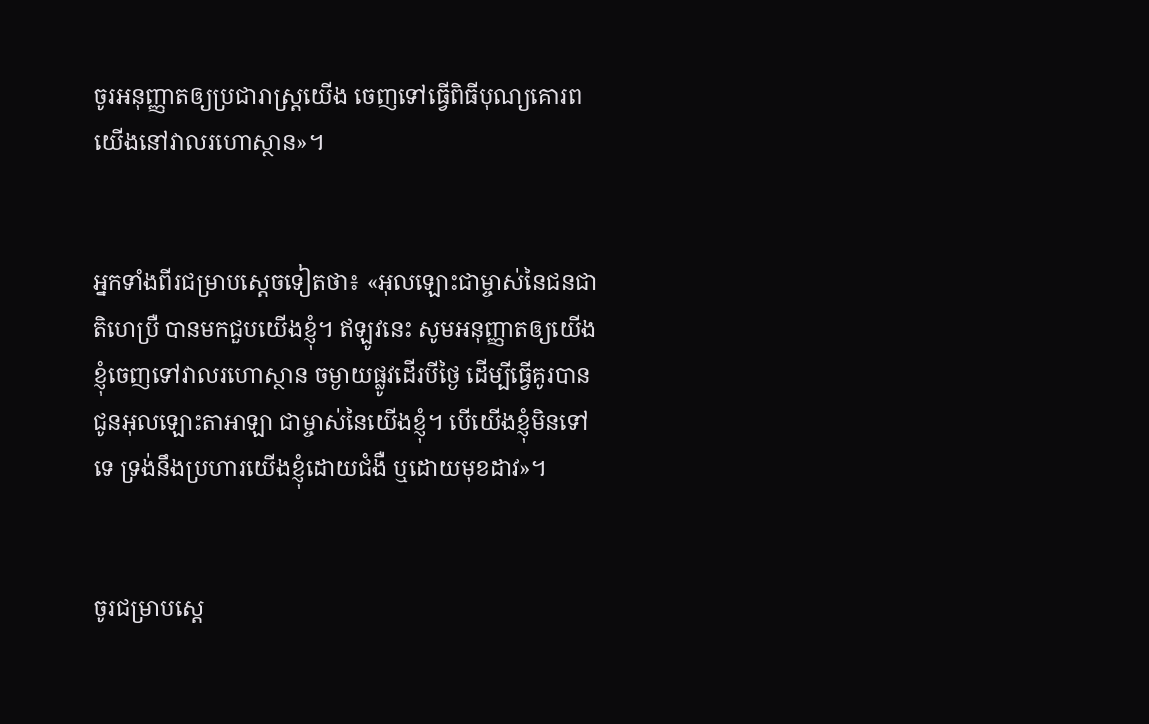ចូរអនុ‌ញ្ញាតឲ្យប្រជា‌រាស្ត្រយើង ចេញទៅធ្វើពិធីបុណ្យគោរពយើងនៅវាលរហោ‌ស្ថាន»។


អ្នកទាំងពីរជម្រាបស្តេចទៀតថា៖ «អុលឡោះជាម្ចាស់នៃជន‌ជាតិហេប្រឺ បានមកជួបយើងខ្ញុំ។ ឥឡូវនេះ សូមអនុ‌ញ្ញាតឲ្យយើងខ្ញុំចេញទៅវាលរហោ‌ស្ថាន ចម្ងាយផ្លូវដើរបីថ្ងៃ ដើម្បីធ្វើគូរបានជូនអុលឡោះ‌តាអាឡា ជាម្ចាស់នៃយើងខ្ញុំ។ បើយើងខ្ញុំមិនទៅទេ ទ្រង់នឹងប្រហារយើងខ្ញុំដោយជំងឺ ឬដោយមុខដាវ»។


ចូរជម្រាបស្តេ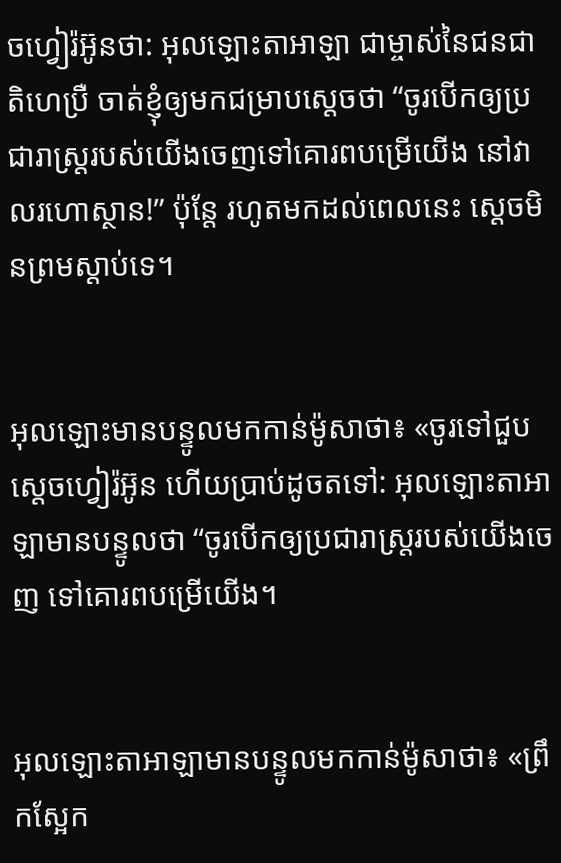ចហ្វៀរ៉អ៊ូនថា: អុលឡោះ‌តាអាឡា ជាម្ចាស់នៃជន‌ជាតិហេប្រឺ ចាត់ខ្ញុំឲ្យមកជម្រាបស្តេចថា “ចូរបើកឲ្យប្រជា‌រាស្ត្ររបស់យើងចេញទៅគោរពបម្រើយើង នៅវាលរហោ‌ស្ថាន!” ប៉ុន្តែ រហូតមកដល់ពេលនេះ ស្តេចមិនព្រមស្តាប់ទេ។


អុលឡោះមានបន្ទូលមកកាន់ម៉ូសាថា៖ «ចូរទៅជួបស្តេចហ្វៀរ៉អ៊ូន ហើយប្រាប់ដូចតទៅ: អុលឡោះ‌តាអាឡាមានបន្ទូលថា “ចូរបើកឲ្យប្រជា‌រាស្ត្ររបស់យើងចេញ ទៅគោរពបម្រើយើង។


អុលឡោះ‌តាអាឡាមានបន្ទូលមកកាន់ម៉ូសាថា៖ «ព្រឹកស្អែក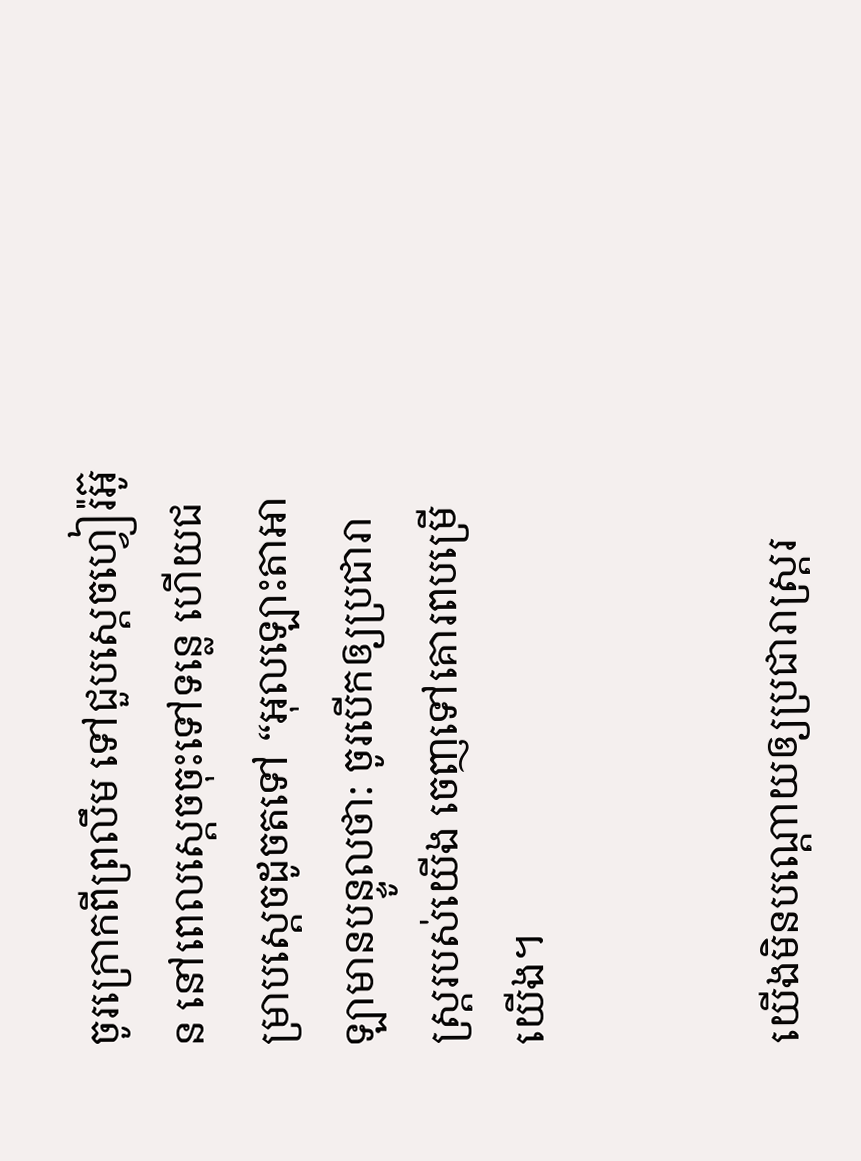ចូរក្រោកពីព្រលឹម ទៅជួបស្តេចហ្វៀរ៉អ៊ូន នៅពេលស្តេចចុះទៅទន្លេ ហើយជម្រាបស្តេចដូចតទៅ “អុលឡោះ‌តាអាឡាមានបន្ទូលថា: ចូរបើកឲ្យប្រជា‌រាស្ត្ររបស់យើង ចេញទៅគោរពបម្រើយើង។


យើងមិនបណ្តោយឲ្យប្រជា‌រាស្ត្ររ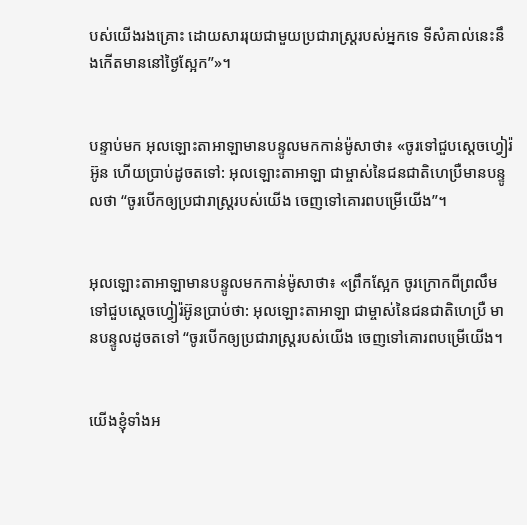បស់យើងរងគ្រោះ ដោយសាររុយជាមួយប្រជា‌រាស្ត្ររបស់អ្នកទេ ទីសំគាល់នេះនឹងកើតមាននៅថ្ងៃស្អែក”»។


បន្ទាប់មក អុលឡោះ‌តាអាឡាមានបន្ទូលមកកាន់ម៉ូសាថា៖ «ចូរទៅជួបស្តេចហ្វៀរ៉អ៊ូន ហើយប្រាប់ដូចតទៅ: អុលឡោះ‌តាអាឡា ជាម្ចាស់នៃជន‌ជាតិហេប្រឺមានបន្ទូលថា “ចូរបើកឲ្យប្រជា‌រាស្ត្ររបស់យើង ចេញទៅគោរពបម្រើយើង”។


អុលឡោះ‌តាអាឡាមានបន្ទូលមកកាន់ម៉ូសាថា៖ «ព្រឹកស្អែក ចូរក្រោកពីព្រលឹម ទៅជួបស្តេចហ្វៀរ៉អ៊ូនប្រាប់ថា: អុលឡោះ‌តាអាឡា ជាម្ចាស់នៃជន‌ជាតិហេប្រឺ មានបន្ទូលដូចតទៅ “ចូរបើកឲ្យប្រជា‌រាស្ត្ររបស់យើង ចេញទៅគោរពបម្រើយើង។


យើងខ្ញុំទាំងអ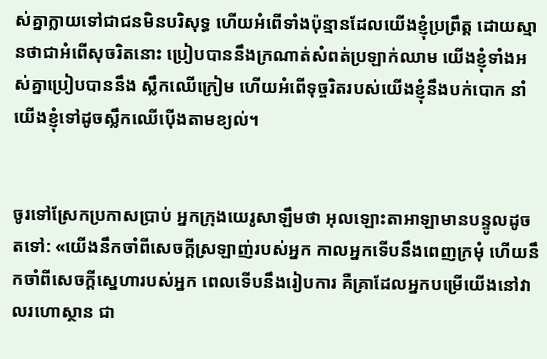ស់គ្នាក្លាយទៅជាជនមិនបរិសុទ្ធ ហើយអំពើទាំងប៉ុន្មានដែលយើងខ្ញុំប្រព្រឹត្ត ដោយស្មានថាជាអំពើសុចរិតនោះ ប្រៀបបាននឹងក្រណាត់សំពត់ប្រឡាក់ឈាម យើងខ្ញុំទាំងអស់គ្នាប្រៀបបាននឹង ស្លឹកឈើក្រៀម ហើយអំពើទុច្ចរិតរបស់យើងខ្ញុំនឹងបក់បោក នាំយើងខ្ញុំទៅដូចស្លឹកឈើប៉ើងតាមខ្យល់។


ចូរទៅស្រែកប្រកាសប្រាប់ អ្នកក្រុងយេរូ‌សាឡឹមថា អុលឡោះ‌តាអាឡាមានបន្ទូលដូចតទៅ: «យើងនឹកចាំពីសេចក្ដីស្រឡាញ់របស់អ្នក កាលអ្នកទើបនឹងពេញក្រមុំ ហើយនឹកចាំពីសេចក្ដីស្នេហារបស់អ្នក ពេលទើបនឹងរៀប‌ការ គឺគ្រាដែលអ្នកបម្រើយើងនៅវាលរហោ‌ស្ថាន ជា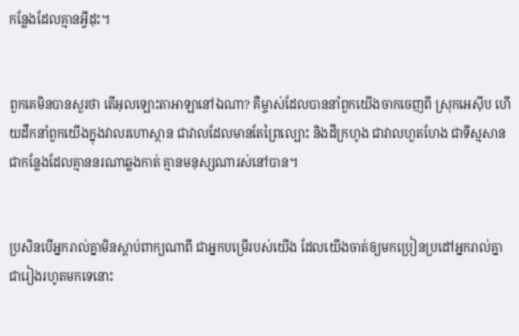កន្លែងដែលគ្មានអ្វីដុះ។


ពួកគេមិនបានសួរថា តើអុលឡោះ‌តាអាឡានៅឯណា? គឺម្ចាស់ដែលបាននាំពួកយើងចាកចេញពី ស្រុកអេស៊ីប ហើយដឹកនាំពួកយើងក្នុងវាលរហោ‌ស្ថាន ជាវាលដែលមានតែព្រៃល្បោះ និងដីក្រហូង ជាវាលហួត‌ហែង ជាទីស្មសាន ជាកន្លែងដែលគ្មាននរណាឆ្លងកាត់ គ្មានមនុស្សណារស់នៅបាន។


ប្រសិនបើអ្នករាល់គ្នាមិនស្ដាប់ពាក្យណាពី ជាអ្នកបម្រើរបស់យើង ដែលយើងចាត់ឲ្យមកប្រៀន‌ប្រដៅអ្នករាល់គ្នា ជារៀងរហូតមកទេនោះ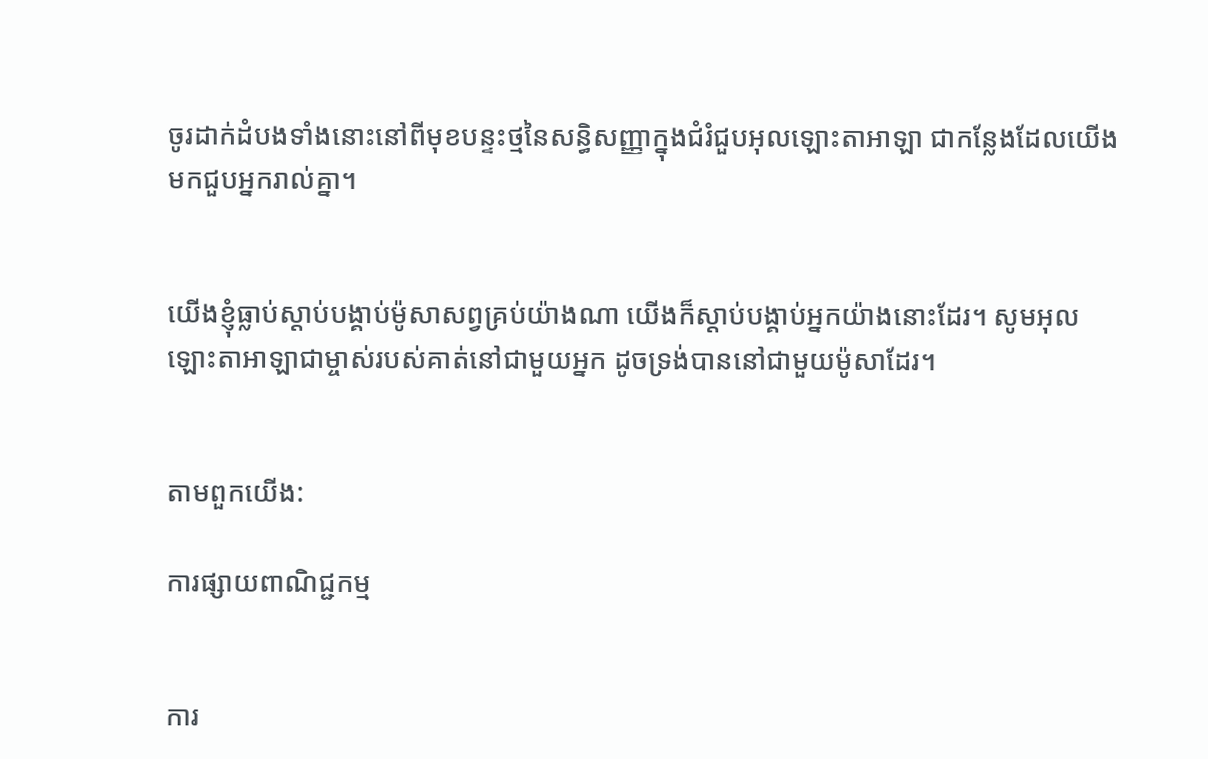ចូរដាក់ដំបងទាំងនោះនៅពីមុខបន្ទះថ្មនៃសន្ធិ‌សញ្ញាក្នុងជំរំជួបអុលឡោះ‌តាអាឡា ជាកន្លែងដែលយើងមកជួបអ្នករាល់គ្នា។


យើងខ្ញុំធ្លាប់ស្តាប់បង្គាប់ម៉ូសាសព្វគ្រប់យ៉ាងណា យើងក៏ស្តាប់បង្គាប់អ្នកយ៉ាងនោះដែរ។ សូមអុលឡោះ‌តាអាឡាជាម្ចាស់របស់គាត់នៅជាមួយអ្នក ដូចទ្រង់បាននៅជាមួយម៉ូសាដែរ។


តាមពួកយើង:

ការផ្សាយពាណិជ្ជកម្ម


ការ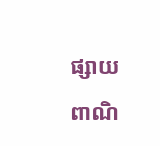ផ្សាយពាណិ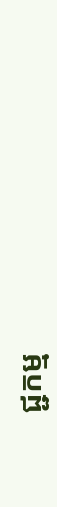ជ្ជកម្ម